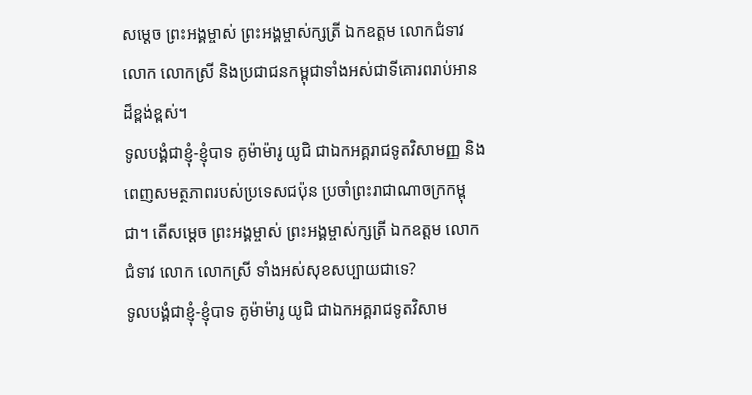សម្ដេច ព្រះអង្គម្ចាស់ ព្រះអង្គម្ចាស់ក្សត្រី ឯកឧត្ដម លោកជំទាវ លោក លោកស្រី និងប្រជាជនកម្ពុជាទាំងអស់ជាទីគោរពរាប់អានដ៏ខ្ពង់ខ្ពស់។
ទូលបង្គំជាខ្ញុំ-ខ្ញុំបាទ គូម៉ាម៉ារូ យូជិ ជាឯកអគ្គរាជទូតវិសាមញ្ញ និងពេញសមត្ថភាពរបស់ប្រទេសជប៉ុន ប្រចាំព្រះរាជាណាចក្រកម្ពុជា។ តើសម្ដេច ព្រះអង្គម្ចាស់ ព្រះអង្គម្ចាស់ក្សត្រី ឯកឧត្ដម លោកជំទាវ លោក លោកស្រី ទាំងអស់សុខសប្បាយជាទេ?
ទូលបង្គំជាខ្ញុំ-ខ្ញុំបាទ គូម៉ាម៉ារូ យូជិ ជាឯកអគ្គរាជទូតវិសាម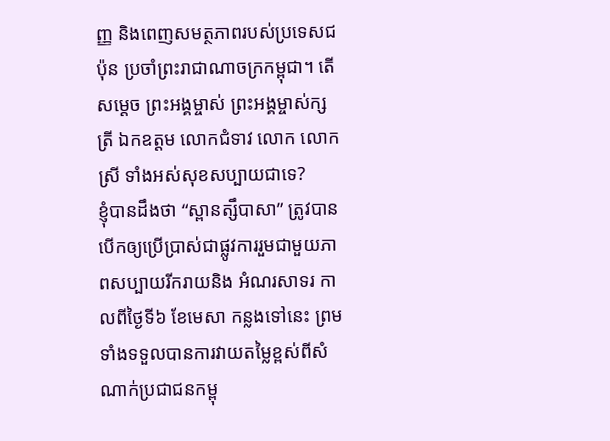ញ្ញ និងពេញសមត្ថភាពរបស់ប្រទេសជប៉ុន ប្រចាំព្រះរាជាណាចក្រកម្ពុជា។ តើសម្ដេច ព្រះអង្គម្ចាស់ ព្រះអង្គម្ចាស់ក្សត្រី ឯកឧត្ដម លោកជំទាវ លោក លោកស្រី ទាំងអស់សុខសប្បាយជាទេ?
ខ្ញុំបានដឹងថា “ស្ពានត្សឹបាសា” ត្រូវបានបើកឲ្យប្រើប្រាស់ជាផ្លូវការរួមជាមួយភាពសប្បាយរីករាយនិង អំណរសាទរ កាលពីថ្ងៃទី៦ ខែមេសា កន្លងទៅនេះ ព្រមទាំងទទួលបានការវាយតម្លៃខ្ពស់ពីសំណាក់ប្រជាជនកម្ពុ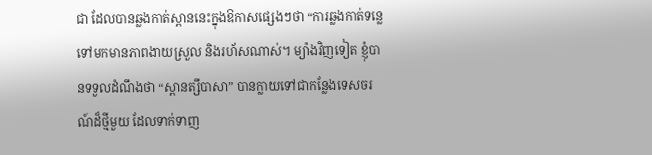ជា ដែលបានឆ្លងកាត់ស្ពាននេះក្នុងឱកាសផ្សេងៗថា “ការឆ្លងកាត់ទនេ្លទៅមកមានភាពងាយស្រួល និងរហ័សណាស់។ ម្យ៉ាងវិញទៀត ខ្ញុំបានទទួលដំណឹងថា “ស្ពានត្សឹបាសា” បានក្លាយទៅជាកន្លែងទេសចរណ៍ដ៏ថ្មីមួយ ដែលទាក់ទាញ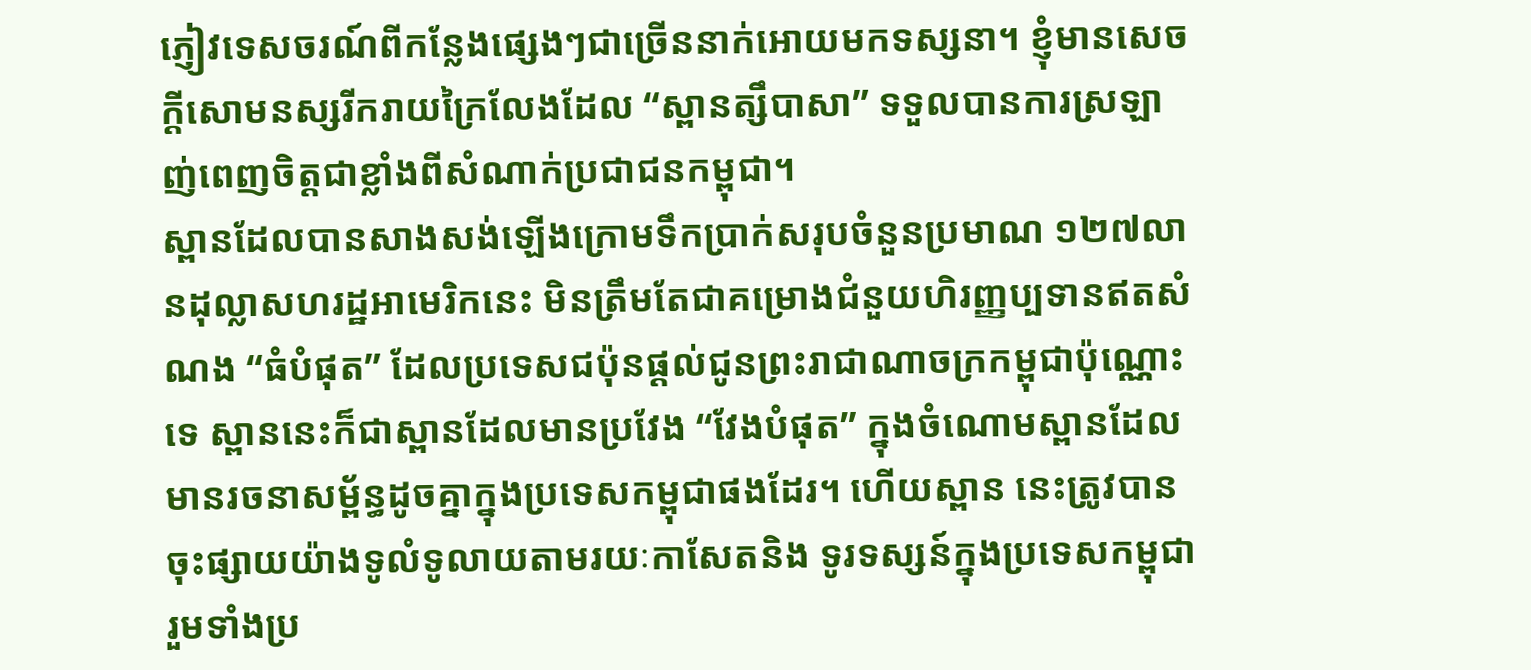ភ្ញៀវទេសចរណ៍ពីកន្លែងផ្សេងៗជាច្រើននាក់អោយមកទស្សនា។ ខ្ញុំមានសេចក្តីសោមនស្សរីករាយក្រៃលែងដែល “ស្ពានត្សឹបាសា” ទទួលបានការស្រឡាញ់ពេញចិត្តជាខ្លាំងពីសំណាក់ប្រជាជនកម្ពុជា។
ស្ពានដែលបានសាងសង់ឡើងក្រោមទឹកប្រាក់សរុបចំនួនប្រមាណ ១២៧លានដុល្លាសហរដ្ឋអាមេរិកនេះ មិនត្រឹមតែជាគម្រោងជំនួយហិរញ្ញប្បទានឥតសំណង “ធំបំផុត” ដែលប្រទេសជប៉ុនផ្ដល់ជូនព្រះរាជាណាចក្រកម្ពុជាប៉ុណ្ណោះទេ ស្ពាននេះក៏ជាស្ពានដែលមានប្រវែង “វែងបំផុត” ក្នុងចំណោមស្ពានដែលមានរចនាសម្ព័ន្ធដូចគ្នាក្នុងប្រទេសកម្ពុជាផងដែរ។ ហើយស្ពាន នេះត្រូវបានចុះផ្សាយយ៉ាងទូលំទូលាយតាមរយៈកាសែតនិង ទូរទស្សន៍ក្នុងប្រទេសកម្ពុជា រួមទាំងប្រ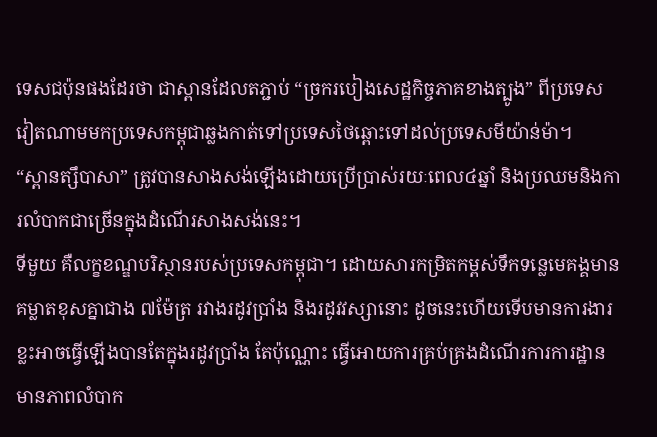ទេសជប៉ុនផងដែរថា ជាស្ពានដែលតភ្ជាប់ “ច្រករបៀងសេដ្ឋកិច្ចភាគខាងត្បូង” ពីប្រទេសវៀតណាមមកប្រទេសកម្ពុជាឆ្លងកាត់ទៅប្រទេសថៃឆ្ពោះទៅដល់ប្រទេសមីយ៉ាន់ម៉ា។
“ស្ពានត្សឹបាសា” ត្រូវបានសាងសង់ឡើងដោយប្រើប្រាស់រយៈពេល៤ឆ្នាំ និងប្រឈមនិងការលំបាកជាច្រើនក្នុងដំណើរសាងសង់នេះ។
ទីមួយ គឺលក្ខខណ្ឌបរិស្ថានរបស់ប្រទេសកម្ពុជា។ ដោយសារកម្រិតកម្ពស់ទឹកទន្លេមេគង្គមានគម្លាតខុសគ្នាជាង ៧ម៉ែត្រ រវាងរដូវប្រាំង និងរដូវវស្សានោះ ដូចនេះហើយទើបមានការងារខ្លះអាចធ្វើឡើងបានតែក្នុងរដូវប្រាំង តែប៉ុណ្ណោះ ធ្វើអោយការគ្រប់គ្រងដំណើរការការដ្ឋានមានភាពលំបាក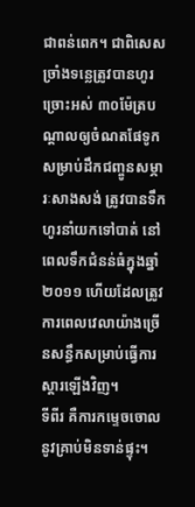ជាពន់ពេក។ ជាពិសេស ច្រាំងទនេ្លត្រូវបានហូរច្រោះអស់ ៣០ម៉ែត្របណ្ដាលឲ្យចំណតផែទូក សម្រាប់ដឹកជញ្ចូនសម្ភារៈសាងសង់ ត្រូវបានទឹកហូរនាំយកទៅបាត់ នៅពេលទឹកជំនន់ធំក្នុងឆ្នាំ ២០១១ ហើយដែលត្រូវការពេលវេលាយ៉ាងច្រើនសន្ធឹកសម្រាប់ធ្វើការស្ដារឡើងវិញ។
ទីពីរ គឺការកម្ទេចចោលនូវគ្រាប់មិនទាន់ផ្ទុះ។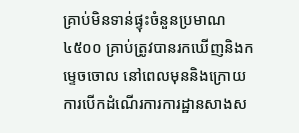គ្រាប់មិនទាន់ផ្ទុះចំនួនប្រមាណ ៤៥០០ គ្រាប់ត្រូវបានរកឃើញនិងកម្ទេចចោល នៅពេលមុននិងក្រោយការបើកដំណើរការការដ្ឋានសាងស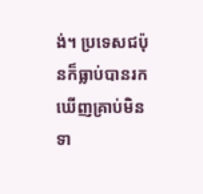ង់។ ប្រទេសជប៉ុនក៏ធ្លាប់បានរកឃើញគ្រាប់មិនទា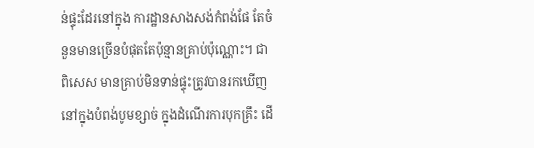ន់ផ្ទុះដែរនៅក្នុង ការដ្ឋានសាងសង់កំពង់ផែ តែចំនួនមានច្រើនបំផុតតែប៉ុន្មានគ្រាប់ប៉ុណ្ណោះ។ ជាពិសេស មានគ្រាប់មិនទាន់ផ្ទុះត្រូវបានរកឃើញនៅក្នុងបំពង់បូមខ្សាច់ ក្នុងដំណើរការបុកគ្រឹះ ដើ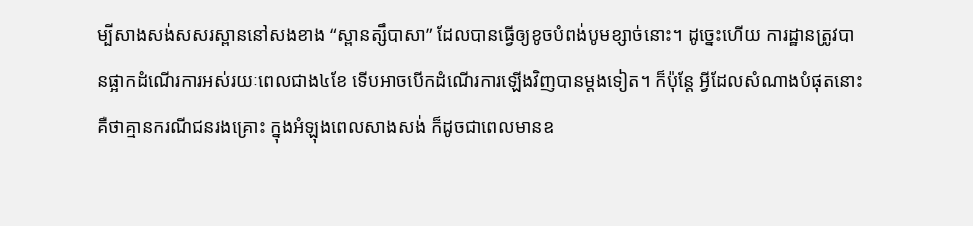ម្បីសាងសង់សសរស្ពាននៅសងខាង “ស្ពានត្សឹបាសា” ដែលបានធ្វើឲ្យខូចបំពង់បូមខ្សាច់នោះ។ ដូច្នេះហើយ ការដ្ឋានត្រូវបានផ្អាកដំណើរការអស់រយៈពេលជាង៤ខែ ទើបអាចបើកដំណើរការឡើងវិញបានម្ដងទៀត។ ក៏ប៉ុន្តែ អ្វីដែលសំណាងបំផុតនោះគឺថាគ្មានករណីជនរងគ្រោះ ក្នុងអំឡុងពេលសាងសង់ ក៏ដូចជាពេលមានឧ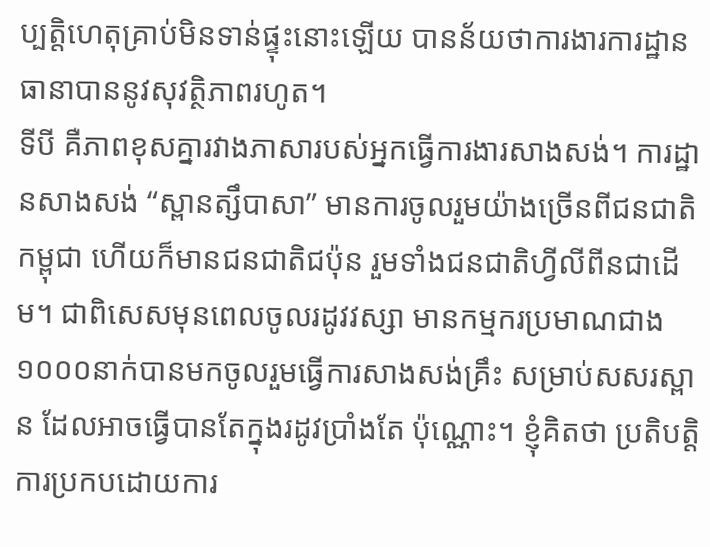ប្បត្តិហេតុគ្រាប់មិនទាន់ផ្ទុះនោះឡើយ បានន័យថាការងារការដ្ឋានធានាបាននូវសុវត្ថិភាពរហូត។
ទីបី គឺភាពខុសគ្នារវាងភាសារបស់អ្នកធ្វើការងារសាងសង់។ ការដ្ឋានសាងសង់ “ស្ពានត្សឹបាសា” មានការចូលរួមយ៉ាងច្រើនពីជនជាតិកម្ពុជា ហើយក៏មានជនជាតិជប៉ុន រួមទាំងជនជាតិហ្វីលីពីនជាដើម។ ជាពិសេសមុនពេលចូលរដូវវស្សា មានកម្មករប្រមាណជាង១០០០នាក់បានមកចូលរួមធ្វើការសាងសង់គ្រឹះ សម្រាប់សសរស្ពាន ដែលអាចធ្វើបានតែក្នុងរដូវប្រាំងតែ ប៉ុណ្ណោះ។ ខ្ញុំគិតថា ប្រតិបត្ដិការប្រកបដោយការ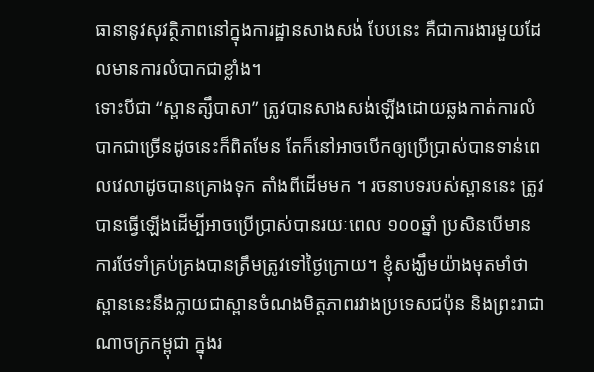ធានានូវសុវត្ថិភាពនៅក្នុងការដ្ឋានសាងសង់ បែបនេះ គឺជាការងារមួយដែលមានការលំបាកជាខ្លាំង។
ទោះបីជា “ស្ពានត្សឹបាសា” ត្រូវបានសាងសង់ឡើងដោយឆ្លងកាត់ការលំបាកជាច្រើនដូចនេះក៏ពិតមែន តែក៏នៅអាចបើកឲ្យប្រើប្រាស់បានទាន់ពេលវេលាដូចបានគ្រោងទុក តាំងពីដើមមក ។ រចនាបទរបស់ស្ពាននេះ ត្រូវបានធ្វើឡើងដើម្បីអាចប្រើប្រាស់បានរយៈពេល ១០០ឆ្នាំ ប្រសិនបើមានការថែទាំគ្រប់គ្រងបានត្រឹមត្រូវទៅថ្ងៃក្រោយ។ ខ្ញុំសង្ឃឹមយ៉ាងមុតមាំថា ស្ពាននេះនឹងក្លាយជាស្ពានចំណងមិត្តភាពរវាងប្រទេសជប៉ុន និងព្រះរាជាណាចក្រកម្ពុជា ក្នុងរ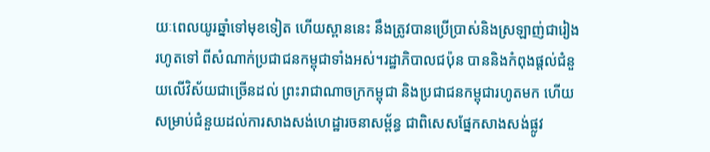យៈពេលយូរឆ្នាំទៅមុខទៀត ហើយស្ពាននេះ នឹងត្រូវបានប្រើប្រាស់និងស្រឡាញ់ជារៀងរហូតទៅ ពីសំណាក់ប្រជាជនកម្ពុជាទាំងអស់។រដ្ឋាភិបាលជប៉ុន បាននិងកំពុងផ្ដល់ជំនួយលើវិស័យជាច្រើនដល់ ព្រះរាជាណាចក្រកម្ពុជា និងប្រជាជនកម្ពុជារហូតមក ហើយសម្រាប់ជំនួយដល់ការសាងសង់ហេដ្ឋារចនាសម្ព័ន្ធ ជាពិសេសផ្នែកសាងសង់ផ្លូវ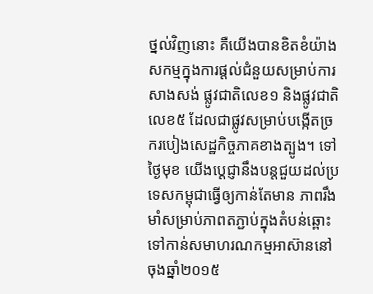ថ្នល់វិញនោះ គឺយើងបានខិតខំយ៉ាងសកម្មក្នុងការផ្ដល់ជំនួយសម្រាប់ការសាងសង់ ផ្លូវជាតិលេខ១ និងផ្លូវជាតិលេខ៥ ដែលជាផ្លូវសម្រាប់បង្កើតច្រករបៀងសេដ្ឋកិច្ចភាគខាងត្បូង។ ទៅថ្ងៃមុខ យើងប្ដេជ្ញានឹងបន្ដជួយដល់ប្រទេសកម្ពុជាធ្វើឲ្យកាន់តែមាន ភាពរឹងមាំសម្រាប់ភាពតភ្ជាប់ក្នុងតំបន់ឆ្ពោះទៅកាន់សមាហរណកម្មអាស៊ាននៅចុងឆ្នាំ២០១៥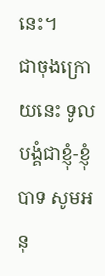នេះ។
ជាចុងក្រោយនេះ ទូលបង្គំជាខ្ញុំ-ខ្ញុំបាទ សូមអនុ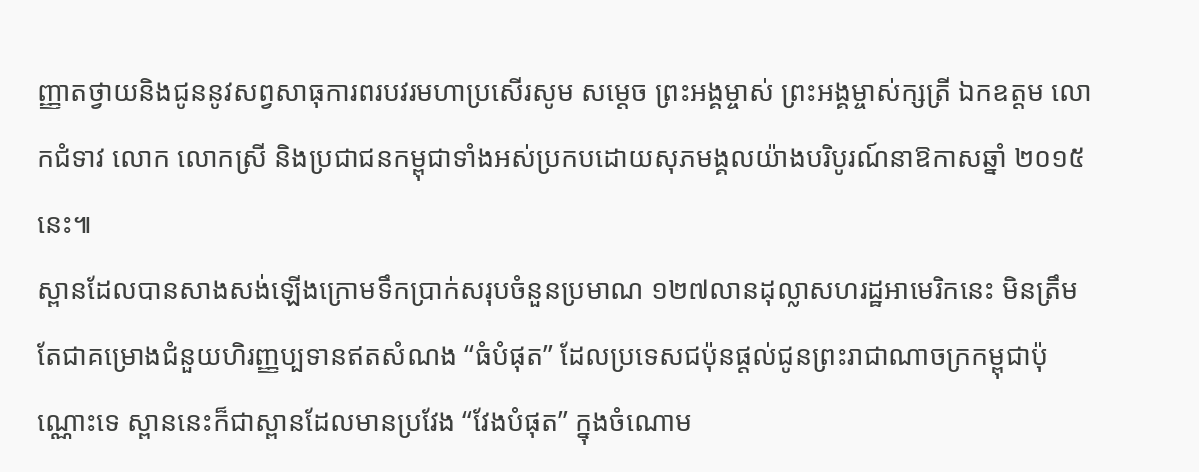ញ្ញាតថ្វាយនិងជូននូវសព្វសាធុការពរបវរមហាប្រសើរសូម សម្ដេច ព្រះអង្គម្ចាស់ ព្រះអង្គម្ចាស់ក្សត្រី ឯកឧត្ដម លោកជំទាវ លោក លោកស្រី និងប្រជាជនកម្ពុជាទាំងអស់ប្រកបដោយសុភមង្គលយ៉ាងបរិបូរណ៍នាឱកាសឆ្នាំ ២០១៥នេះ៕
ស្ពានដែលបានសាងសង់ឡើងក្រោមទឹកប្រាក់សរុបចំនួនប្រមាណ ១២៧លានដុល្លាសហរដ្ឋអាមេរិកនេះ មិនត្រឹមតែជាគម្រោងជំនួយហិរញ្ញប្បទានឥតសំណង “ធំបំផុត” ដែលប្រទេសជប៉ុនផ្ដល់ជូនព្រះរាជាណាចក្រកម្ពុជាប៉ុណ្ណោះទេ ស្ពាននេះក៏ជាស្ពានដែលមានប្រវែង “វែងបំផុត” ក្នុងចំណោម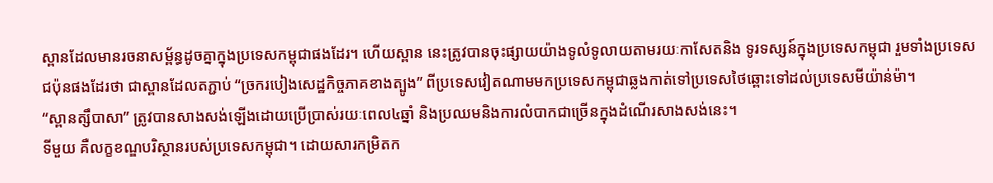ស្ពានដែលមានរចនាសម្ព័ន្ធដូចគ្នាក្នុងប្រទេសកម្ពុជាផងដែរ។ ហើយស្ពាន នេះត្រូវបានចុះផ្សាយយ៉ាងទូលំទូលាយតាមរយៈកាសែតនិង ទូរទស្សន៍ក្នុងប្រទេសកម្ពុជា រួមទាំងប្រទេសជប៉ុនផងដែរថា ជាស្ពានដែលតភ្ជាប់ “ច្រករបៀងសេដ្ឋកិច្ចភាគខាងត្បូង” ពីប្រទេសវៀតណាមមកប្រទេសកម្ពុជាឆ្លងកាត់ទៅប្រទេសថៃឆ្ពោះទៅដល់ប្រទេសមីយ៉ាន់ម៉ា។
“ស្ពានត្សឹបាសា” ត្រូវបានសាងសង់ឡើងដោយប្រើប្រាស់រយៈពេល៤ឆ្នាំ និងប្រឈមនិងការលំបាកជាច្រើនក្នុងដំណើរសាងសង់នេះ។
ទីមួយ គឺលក្ខខណ្ឌបរិស្ថានរបស់ប្រទេសកម្ពុជា។ ដោយសារកម្រិតក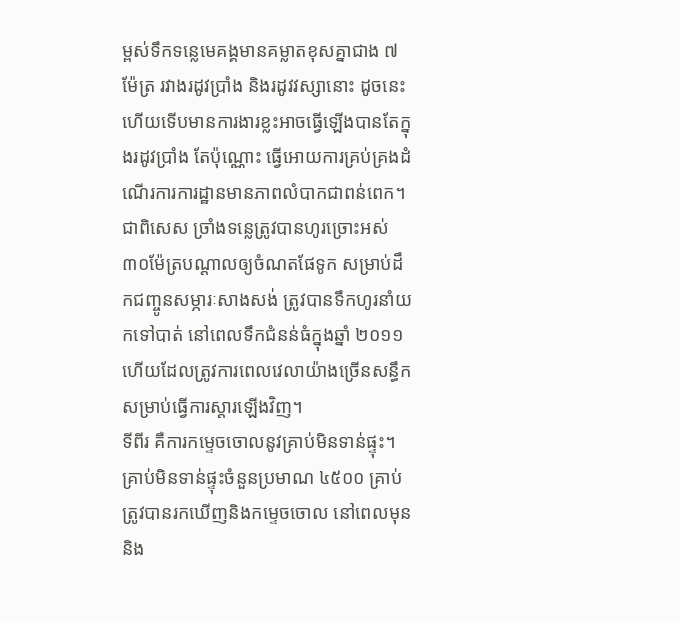ម្ពស់ទឹកទន្លេមេគង្គមានគម្លាតខុសគ្នាជាង ៧ម៉ែត្រ រវាងរដូវប្រាំង និងរដូវវស្សានោះ ដូចនេះហើយទើបមានការងារខ្លះអាចធ្វើឡើងបានតែក្នុងរដូវប្រាំង តែប៉ុណ្ណោះ ធ្វើអោយការគ្រប់គ្រងដំណើរការការដ្ឋានមានភាពលំបាកជាពន់ពេក។ ជាពិសេស ច្រាំងទនេ្លត្រូវបានហូរច្រោះអស់ ៣០ម៉ែត្របណ្ដាលឲ្យចំណតផែទូក សម្រាប់ដឹកជញ្ចូនសម្ភារៈសាងសង់ ត្រូវបានទឹកហូរនាំយកទៅបាត់ នៅពេលទឹកជំនន់ធំក្នុងឆ្នាំ ២០១១ ហើយដែលត្រូវការពេលវេលាយ៉ាងច្រើនសន្ធឹកសម្រាប់ធ្វើការស្ដារឡើងវិញ។
ទីពីរ គឺការកម្ទេចចោលនូវគ្រាប់មិនទាន់ផ្ទុះ។ គ្រាប់មិនទាន់ផ្ទុះចំនួនប្រមាណ ៤៥០០ គ្រាប់ត្រូវបានរកឃើញនិងកម្ទេចចោល នៅពេលមុននិង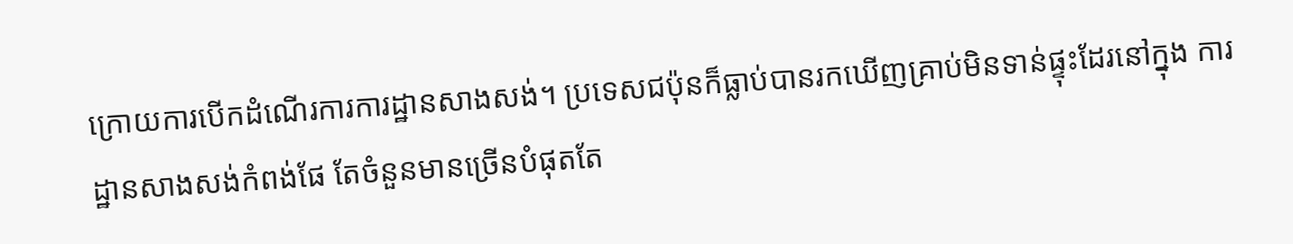ក្រោយការបើកដំណើរការការដ្ឋានសាងសង់។ ប្រទេសជប៉ុនក៏ធ្លាប់បានរកឃើញគ្រាប់មិនទាន់ផ្ទុះដែរនៅក្នុង ការដ្ឋានសាងសង់កំពង់ផែ តែចំនួនមានច្រើនបំផុតតែ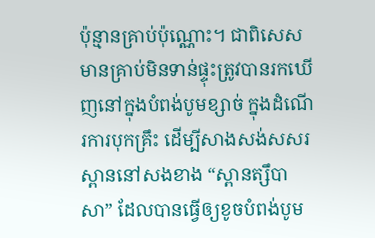ប៉ុន្មានគ្រាប់ប៉ុណ្ណោះ។ ជាពិសេស មានគ្រាប់មិនទាន់ផ្ទុះត្រូវបានរកឃើញនៅក្នុងបំពង់បូមខ្សាច់ ក្នុងដំណើរការបុកគ្រឹះ ដើម្បីសាងសង់សសរស្ពាននៅសងខាង “ស្ពានត្សឹបាសា” ដែលបានធ្វើឲ្យខូចបំពង់បូម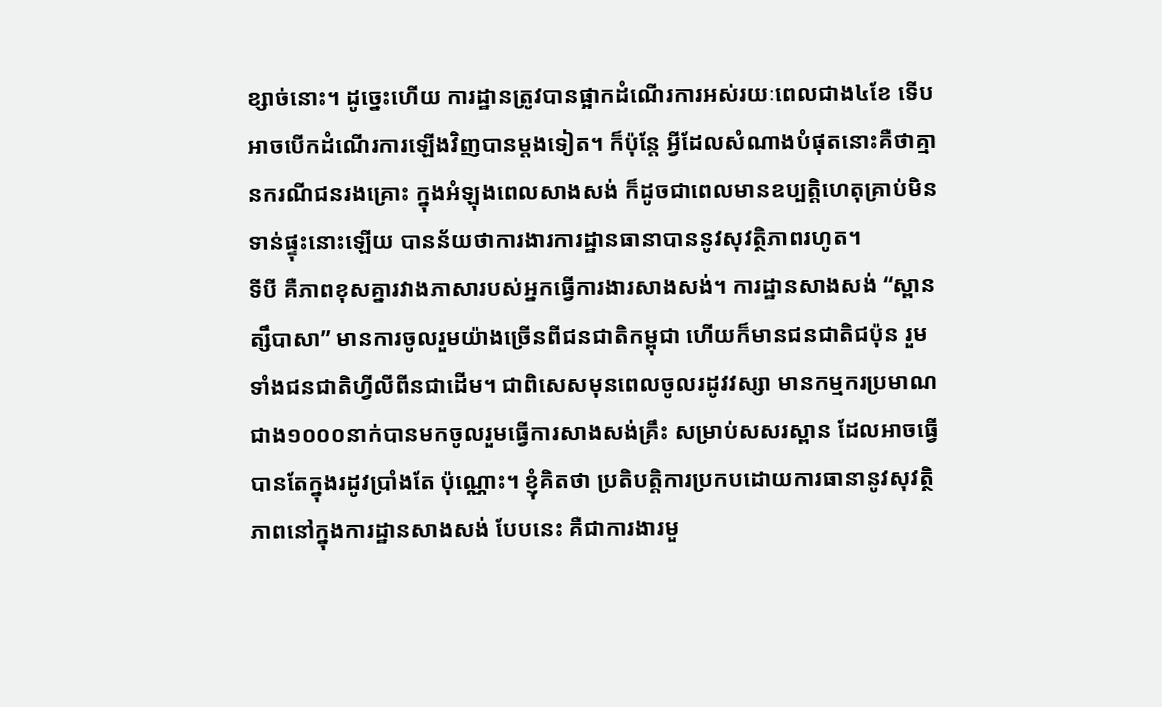ខ្សាច់នោះ។ ដូច្នេះហើយ ការដ្ឋានត្រូវបានផ្អាកដំណើរការអស់រយៈពេលជាង៤ខែ ទើបអាចបើកដំណើរការឡើងវិញបានម្ដងទៀត។ ក៏ប៉ុន្តែ អ្វីដែលសំណាងបំផុតនោះគឺថាគ្មានករណីជនរងគ្រោះ ក្នុងអំឡុងពេលសាងសង់ ក៏ដូចជាពេលមានឧប្បត្តិហេតុគ្រាប់មិនទាន់ផ្ទុះនោះឡើយ បានន័យថាការងារការដ្ឋានធានាបាននូវសុវត្ថិភាពរហូត។
ទីបី គឺភាពខុសគ្នារវាងភាសារបស់អ្នកធ្វើការងារសាងសង់។ ការដ្ឋានសាងសង់ “ស្ពានត្សឹបាសា” មានការចូលរួមយ៉ាងច្រើនពីជនជាតិកម្ពុជា ហើយក៏មានជនជាតិជប៉ុន រួមទាំងជនជាតិហ្វីលីពីនជាដើម។ ជាពិសេសមុនពេលចូលរដូវវស្សា មានកម្មករប្រមាណជាង១០០០នាក់បានមកចូលរួមធ្វើការសាងសង់គ្រឹះ សម្រាប់សសរស្ពាន ដែលអាចធ្វើបានតែក្នុងរដូវប្រាំងតែ ប៉ុណ្ណោះ។ ខ្ញុំគិតថា ប្រតិបត្ដិការប្រកបដោយការធានានូវសុវត្ថិភាពនៅក្នុងការដ្ឋានសាងសង់ បែបនេះ គឺជាការងារមួ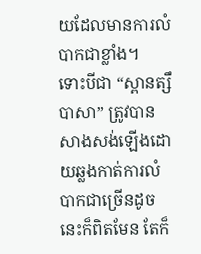យដែលមានការលំបាកជាខ្លាំង។
ទោះបីជា “ស្ពានត្សឹបាសា” ត្រូវបានសាងសង់ឡើងដោយឆ្លងកាត់ការលំបាកជាច្រើនដូចនេះក៏ពិតមែន តែក៏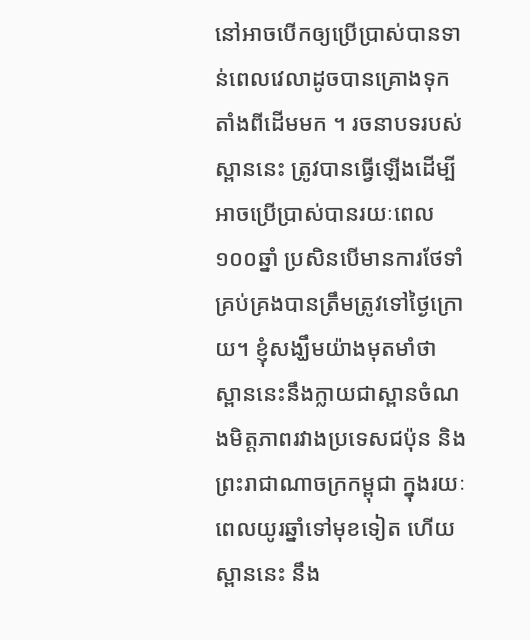នៅអាចបើកឲ្យប្រើប្រាស់បានទាន់ពេលវេលាដូចបានគ្រោងទុក តាំងពីដើមមក ។ រចនាបទរបស់ស្ពាននេះ ត្រូវបានធ្វើឡើងដើម្បីអាចប្រើប្រាស់បានរយៈពេល ១០០ឆ្នាំ ប្រសិនបើមានការថែទាំគ្រប់គ្រងបានត្រឹមត្រូវទៅថ្ងៃក្រោយ។ ខ្ញុំសង្ឃឹមយ៉ាងមុតមាំថា ស្ពាននេះនឹងក្លាយជាស្ពានចំណងមិត្តភាពរវាងប្រទេសជប៉ុន និងព្រះរាជាណាចក្រកម្ពុជា ក្នុងរយៈពេលយូរឆ្នាំទៅមុខទៀត ហើយស្ពាននេះ នឹង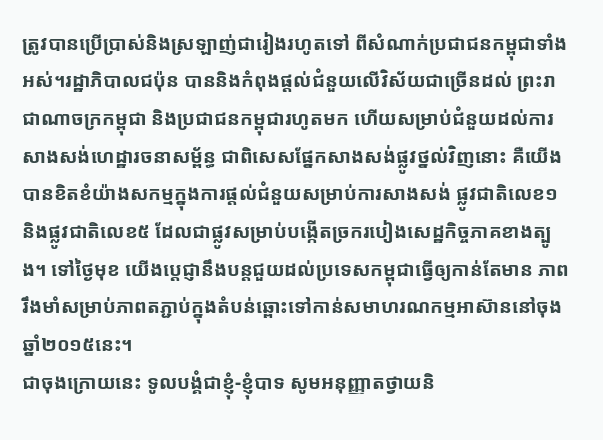ត្រូវបានប្រើប្រាស់និងស្រឡាញ់ជារៀងរហូតទៅ ពីសំណាក់ប្រជាជនកម្ពុជាទាំងអស់។រដ្ឋាភិបាលជប៉ុន បាននិងកំពុងផ្ដល់ជំនួយលើវិស័យជាច្រើនដល់ ព្រះរាជាណាចក្រកម្ពុជា និងប្រជាជនកម្ពុជារហូតមក ហើយសម្រាប់ជំនួយដល់ការសាងសង់ហេដ្ឋារចនាសម្ព័ន្ធ ជាពិសេសផ្នែកសាងសង់ផ្លូវថ្នល់វិញនោះ គឺយើងបានខិតខំយ៉ាងសកម្មក្នុងការផ្ដល់ជំនួយសម្រាប់ការសាងសង់ ផ្លូវជាតិលេខ១ និងផ្លូវជាតិលេខ៥ ដែលជាផ្លូវសម្រាប់បង្កើតច្រករបៀងសេដ្ឋកិច្ចភាគខាងត្បូង។ ទៅថ្ងៃមុខ យើងប្ដេជ្ញានឹងបន្ដជួយដល់ប្រទេសកម្ពុជាធ្វើឲ្យកាន់តែមាន ភាពរឹងមាំសម្រាប់ភាពតភ្ជាប់ក្នុងតំបន់ឆ្ពោះទៅកាន់សមាហរណកម្មអាស៊ាននៅចុងឆ្នាំ២០១៥នេះ។
ជាចុងក្រោយនេះ ទូលបង្គំជាខ្ញុំ-ខ្ញុំបាទ សូមអនុញ្ញាតថ្វាយនិ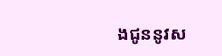ងជូននូវស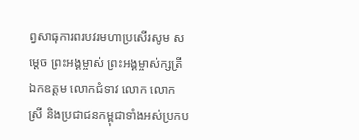ព្វសាធុការពរបវរមហាប្រសើរសូម សម្ដេច ព្រះអង្គម្ចាស់ ព្រះអង្គម្ចាស់ក្សត្រី ឯកឧត្ដម លោកជំទាវ លោក លោកស្រី និងប្រជាជនកម្ពុជាទាំងអស់ប្រកប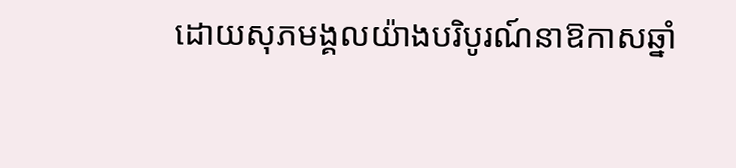ដោយសុភមង្គលយ៉ាងបរិបូរណ៍នាឱកាសឆ្នាំ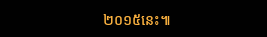២០១៥នេះ៕